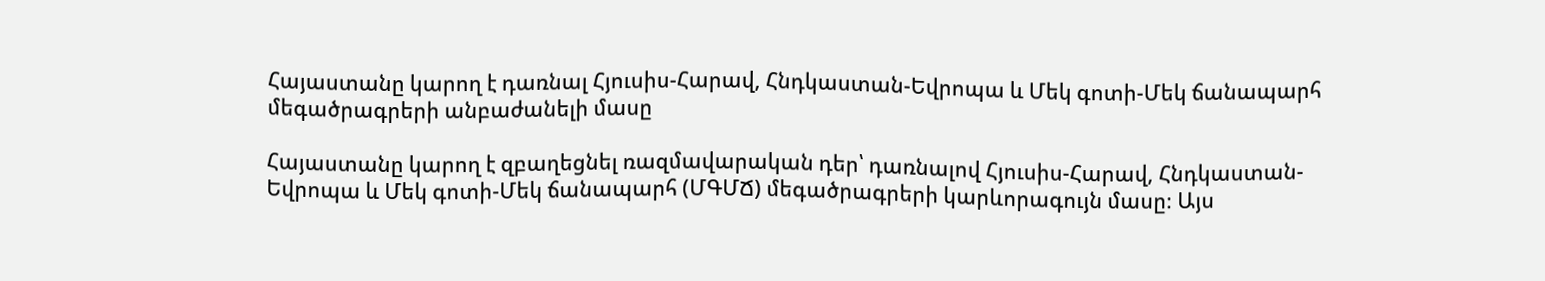Հայաստանը կարող է դառնալ Հյուսիս-Հարավ, Հնդկաստան-Եվրոպա և Մեկ գոտի-Մեկ ճանապարհ մեգածրագրերի անբաժանելի մասը

Հայաստանը կարող է զբաղեցնել ռազմավարական դեր՝ դառնալով Հյուսիս-Հարավ, Հնդկաստան-Եվրոպա և Մեկ գոտի-Մեկ ճանապարհ (ՄԳՄՃ) մեգածրագրերի կարևորագույն մասը։ Այս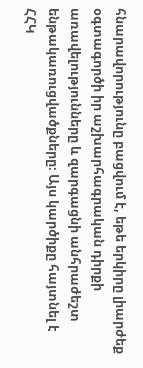հնարավորությունը բացվում է, եթե երկիրը լիարժեք օգտագործի իր աշխարհագրական դիրքի առավելությունները և զարգացնի անհրաժեշտ ենթակառուցվածքները։ Այս կարծիքը հայտնել է ՀՀԿ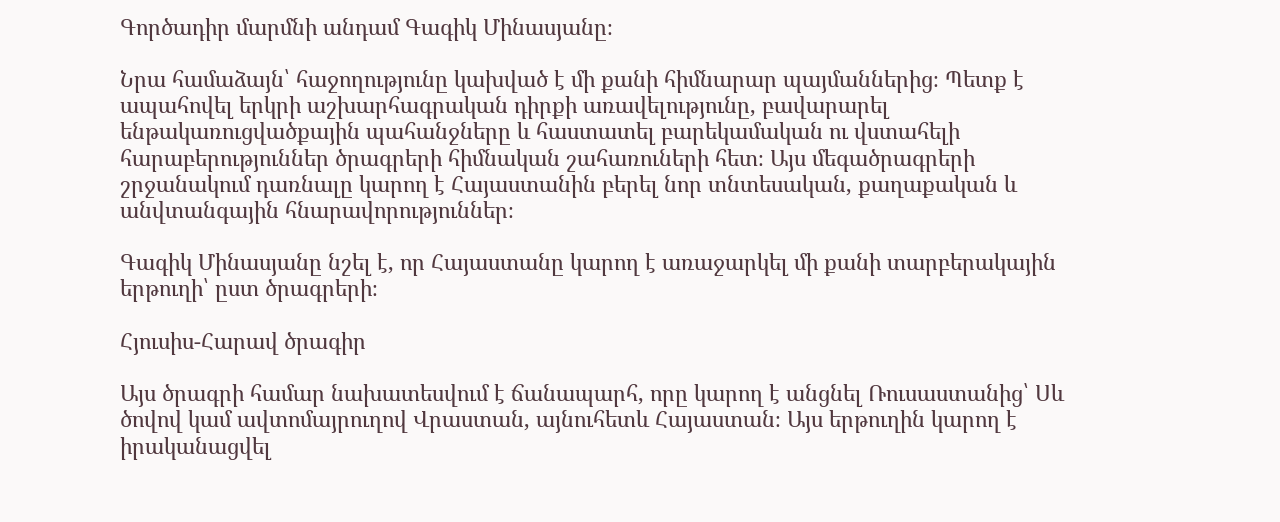Գործադիր մարմնի անդամ Գագիկ Մինասյանը։

Նրա համաձայն՝ հաջողությունը կախված է մի քանի հիմնարար պայմաններից։ Պետք է ապահովել երկրի աշխարհագրական դիրքի առավելությունը, բավարարել ենթակառուցվածքային պահանջները և հաստատել բարեկամական ու վստահելի հարաբերություններ ծրագրերի հիմնական շահառուների հետ։ Այս մեգածրագրերի շրջանակում դառնալը կարող է Հայաստանին բերել նոր տնտեսական, քաղաքական և անվտանգային հնարավորություններ։

Գագիկ Մինասյանը նշել է, որ Հայաստանը կարող է առաջարկել մի քանի տարբերակային երթուղի՝ ըստ ծրագրերի։

Հյուսիս-Հարավ ծրագիր

Այս ծրագրի համար նախատեսվում է ճանապարհ, որը կարող է անցնել Ռուսաստանից՝ Սև ծովով կամ ավտոմայրուղով Վրաստան, այնուհետև Հայաստան։ Այս երթուղին կարող է իրականացվել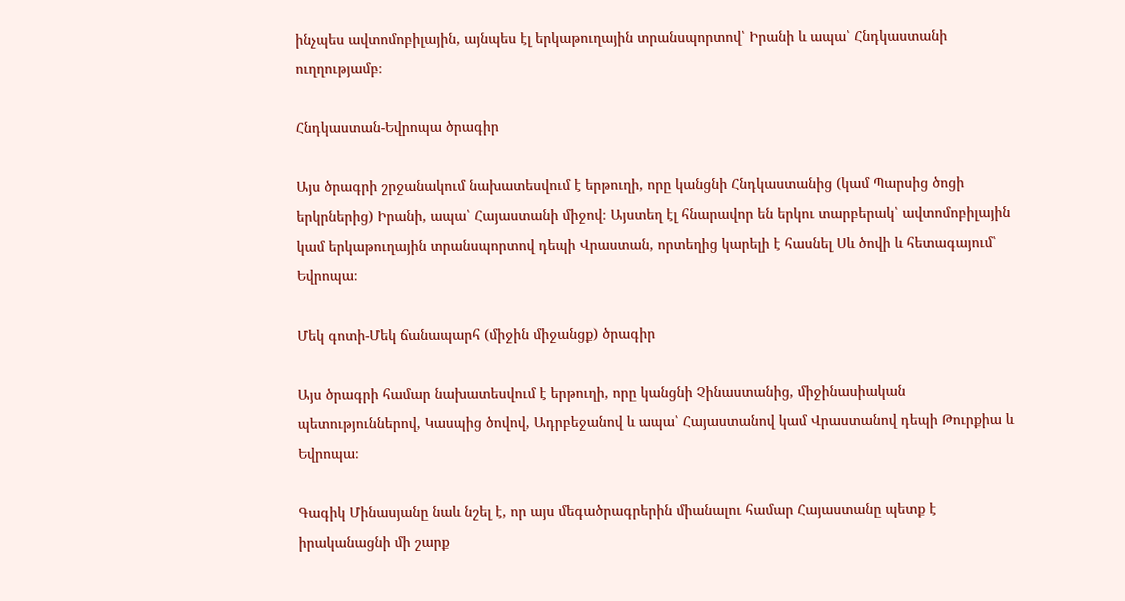ինչպես ավտոմոբիլային, այնպես էլ երկաթուղային տրանսպորտով՝ Իրանի և ապա՝ Հնդկաստանի ուղղությամբ։

Հնդկաստան-Եվրոպա ծրագիր

Այս ծրագրի շրջանակում նախատեսվում է երթուղի, որը կանցնի Հնդկաստանից (կամ Պարսից ծոցի երկրներից) Իրանի, ապա՝ Հայաստանի միջով։ Այստեղ էլ հնարավոր են երկու տարբերակ՝ ավտոմոբիլային կամ երկաթուղային տրանսպորտով դեպի Վրաստան, որտեղից կարելի է հասնել Սև ծովի և հետագայում՝ Եվրոպա։

Մեկ գոտի-Մեկ ճանապարհ (միջին միջանցք) ծրագիր

Այս ծրագրի համար նախատեսվում է երթուղի, որը կանցնի Չինաստանից, միջինասիական պետություններով, Կասպից ծովով, Ադրբեջանով և ապա՝ Հայաստանով կամ Վրաստանով դեպի Թուրքիա և Եվրոպա։

Գագիկ Մինասյանը նաև նշել է, որ այս մեգածրագրերին միանալու համար Հայաստանը պետք է իրականացնի մի շարք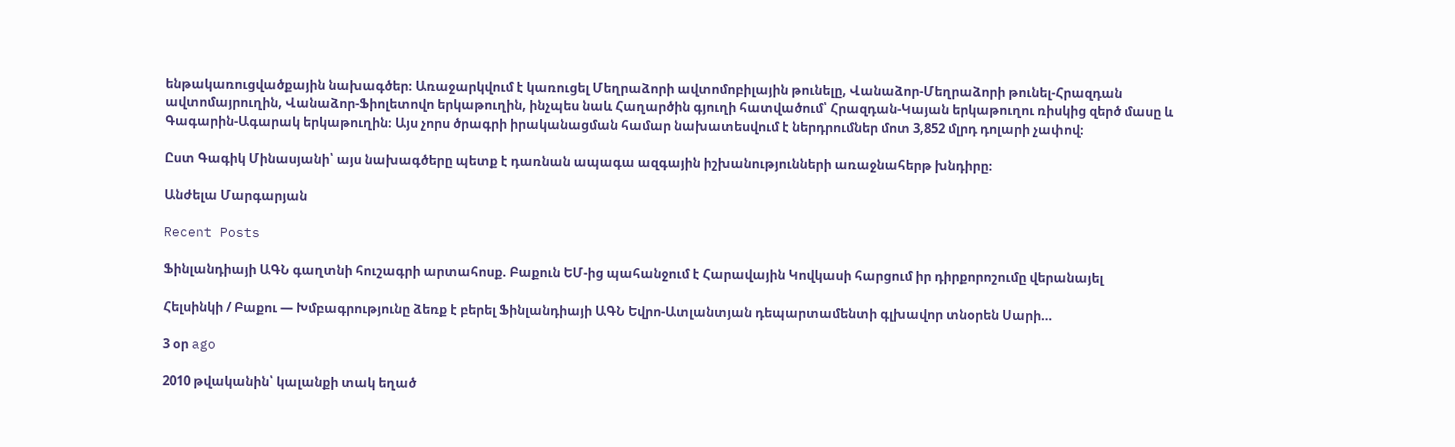ենթակառուցվածքային նախագծեր։ Առաջարկվում է կառուցել Մեղրաձորի ավտոմոբիլային թունելը, Վանաձոր-Մեղրաձորի թունել-Հրազդան ավտոմայրուղին, Վանաձոր-Ֆիոլետովո երկաթուղին, ինչպես նաև Հաղարծին գյուղի հատվածում՝ Հրազդան-Կայան երկաթուղու ռիսկից զերծ մասը և Գագարին-Ագարակ երկաթուղին։ Այս չորս ծրագրի իրականացման համար նախատեսվում է ներդրումներ մոտ 3,852 մլրդ դոլարի չափով։

Ըստ Գագիկ Մինասյանի՝ այս նախագծերը պետք է դառնան ապագա ազգային իշխանությունների առաջնահերթ խնդիրը։

Անժելա Մարգարյան

Recent Posts

Ֆինլանդիայի ԱԳՆ գաղտնի հուշագրի արտահոսք. Բաքուն ԵՄ-ից պահանջում է Հարավային Կովկասի հարցում իր դիրքորոշումը վերանայել

Հելսինկի / Բաքու — Խմբագրությունը ձեռք է բերել Ֆինլանդիայի ԱԳՆ Եվրո-Ատլանտյան դեպարտամենտի գլխավոր տնօրեն Սարի…

3 օր ago

2010 թվականին՝ կալանքի տակ եղած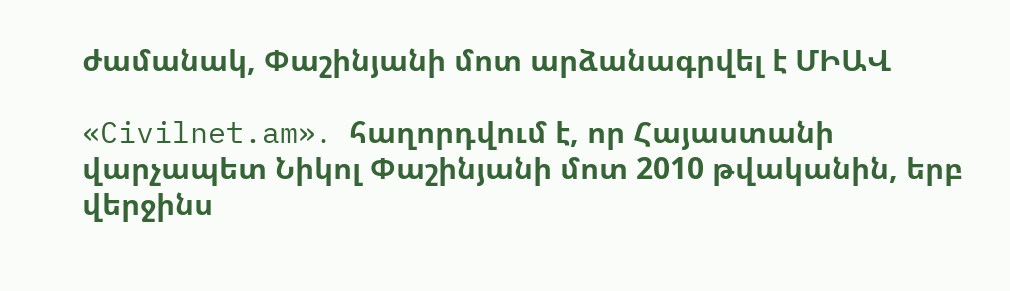ժամանակ, Փաշինյանի մոտ արձանագրվել է ՄԻԱՎ

«Civilnet.am»․ հաղորդվում է, որ Հայաստանի վարչապետ Նիկոլ Փաշինյանի մոտ 2010 թվականին, երբ վերջինս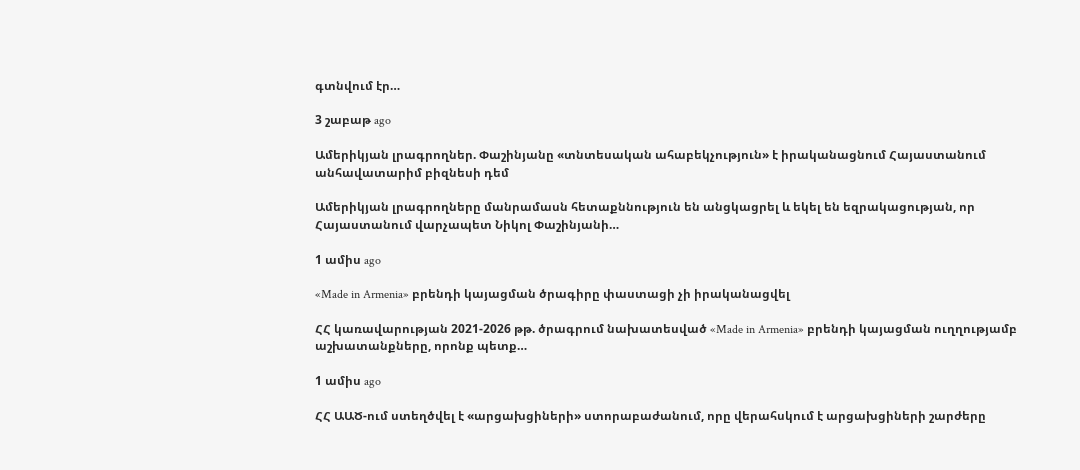գտնվում էր…

3 շաբաթ ago

Ամերիկյան լրագրողներ. Փաշինյանը «տնտեսական ահաբեկչություն» է իրականացնում Հայաստանում անհավատարիմ բիզնեսի դեմ

Ամերիկյան լրագրողները մանրամասն հետաքննություն են անցկացրել և եկել են եզրակացության, որ Հայաստանում վարչապետ Նիկոլ Փաշինյանի…

1 ամիս ago

«Made in Armenia» բրենդի կայացման ծրագիրը փաստացի չի իրականացվել

ՀՀ կառավարության 2021-2026 թթ. ծրագրում նախատեսված «Made in Armenia» բրենդի կայացման ուղղությամբ աշխատանքները, որոնք պետք…

1 ամիս ago

ՀՀ ԱԱԾ-ում ստեղծվել է «արցախցիների» ստորաբաժանում, որը վերահսկում է արցախցիների շարժերը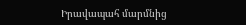Իրավապահ մարմնից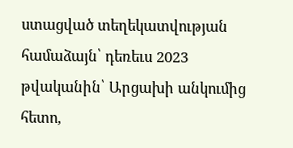ստացված տեղեկատվության համաձայն՝ դեռեւս 2023 թվականին՝ Արցախի անկումից հետո,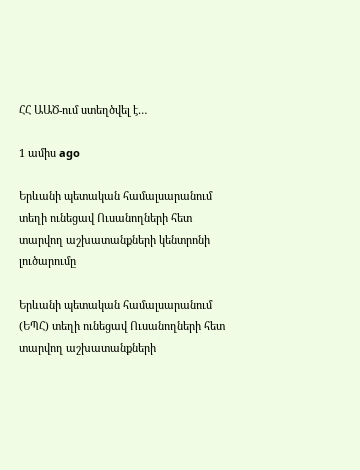ՀՀ ԱԱԾ-ում ստեղծվել է…

1 ամիս ago

Երևանի պետական համալսարանում տեղի ունեցավ Ուսանողների հետ տարվող աշխատանքների կենտրոնի լուծարումը

Երևանի պետական համալսարանում (ԵՊՀ) տեղի ունեցավ Ուսանողների հետ տարվող աշխատանքների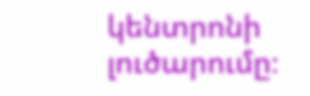կենտրոնի լուծարումը։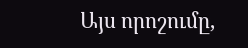Այս որոշումը,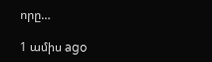որը…

1 ամիս ago